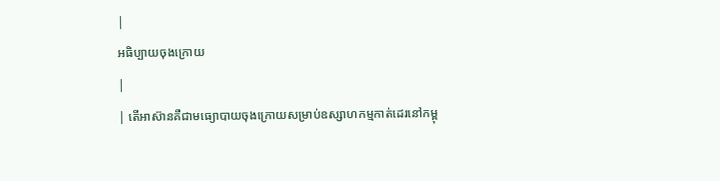|
អធិប្បាយចុងក្រោយ
|
| តើអាស៊ានគឺជាមធ្យោបាយចុងក្រោយសម្រាប់ឧស្សាហកម្មកាត់ដេរនៅកម្ពុ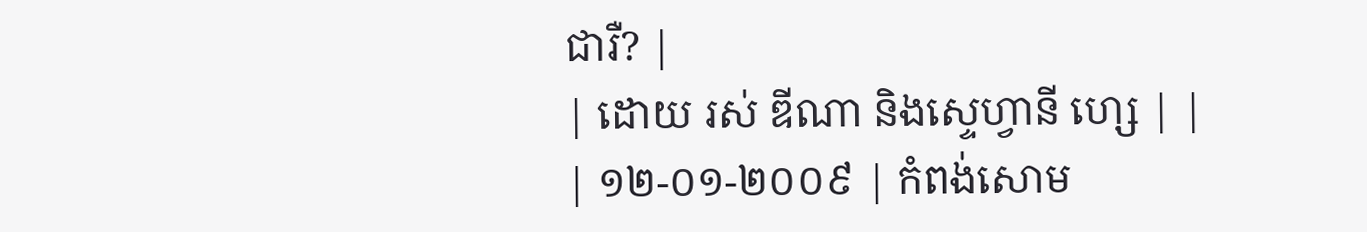ជារឺ? |
| ដោយ រស់ ឌីណា និងស្ទេហ្វានី ហ្សេ | | | ១២-០១-២០០៩ | កំពង់សោម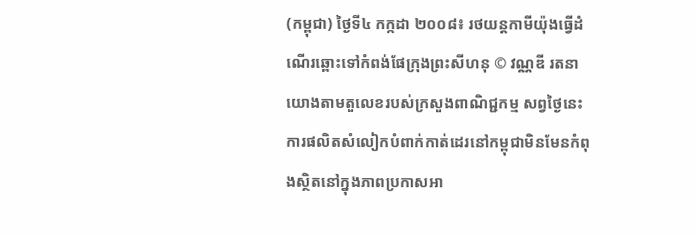(កម្ពុជា) ថ្ងៃទី៤ កក្កដា ២០០៨៖ រថយន្តកាមីយ៉ុងធ្វើដំណើរឆ្ពោះទៅកំពង់ផែក្រុងព្រះសីហនុ © វណ្ណឌី រតនាយោងតាមតួលេខរបស់ក្រសួងពាណិជ្ជកម្ម សព្វថ្ងៃនេះ ការផលិតសំលៀកបំពាក់កាត់ដេរនៅកម្ពុជាមិនមែនកំពុងស្ថិតនៅក្នុងភាពប្រកាសអា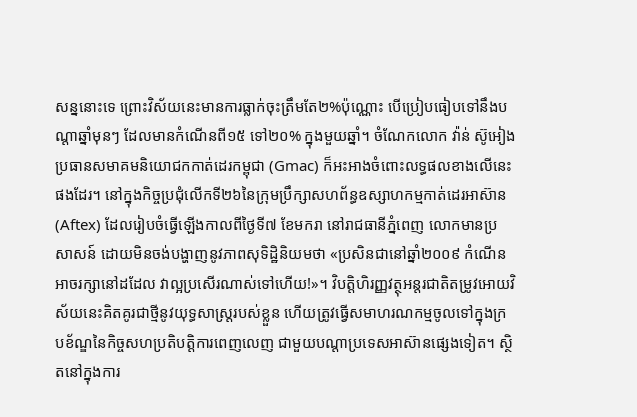សន្ននោះទេ ព្រោះវិស័យនេះមានការធ្លាក់ចុះត្រឹមតែ២%ប៉ុណ្ណោះ បើប្រៀបធៀបទៅនឹងបណ្តាឆ្នាំមុនៗ ដែលមានកំណើនពី១៥ ទៅ២០% ក្នុងមួយឆ្នាំ។ ចំណែកលោក វ៉ាន់ ស៊ូអៀង ប្រធានសមាគមនិយោជកកាត់ដេរកម្ពុជា (Gmac) ក៏អះអាងចំពោះលទ្ធផលខាងលើនេះផងដែរ។ នៅក្នុងកិច្ចប្រជុំលើកទី២៦នៃក្រុមប្រឹក្សាសហព័ន្ធឧស្សាហកម្មកាត់ដេរអាស៊ាន (Aftex) ដែលរៀបចំធ្វើឡើងកាលពីថ្ងៃទី៧ ខែមករា នៅរាជធានីភ្នំពេញ លោកមានប្រសាសន៍ ដោយមិនចង់បង្ហាញនូវភាពសុទិដ្ឋិនិយមថា «ប្រសិនជានៅឆ្នាំ២០០៩ កំណើនអាចរក្សានៅដដែល វាល្អប្រសើរណាស់ទៅហើយ!»។ វិបត្តិហិរញ្ញវត្ថុអន្តរជាតិតម្រូវអោយវិស័យនេះគិតគូរជាថ្មីនូវយុទ្ធសាស្រ្តរបស់ខ្លួន ហើយត្រូវធ្វើសមាហរណកម្មចូលទៅក្នុងក្របខ័ណ្ឌនៃកិច្ចសហប្រតិបត្តិការពេញលេញ ជាមួយបណ្តាប្រទេសអាស៊ានផ្សេងទៀត។ ស្ថិតនៅក្នុងការ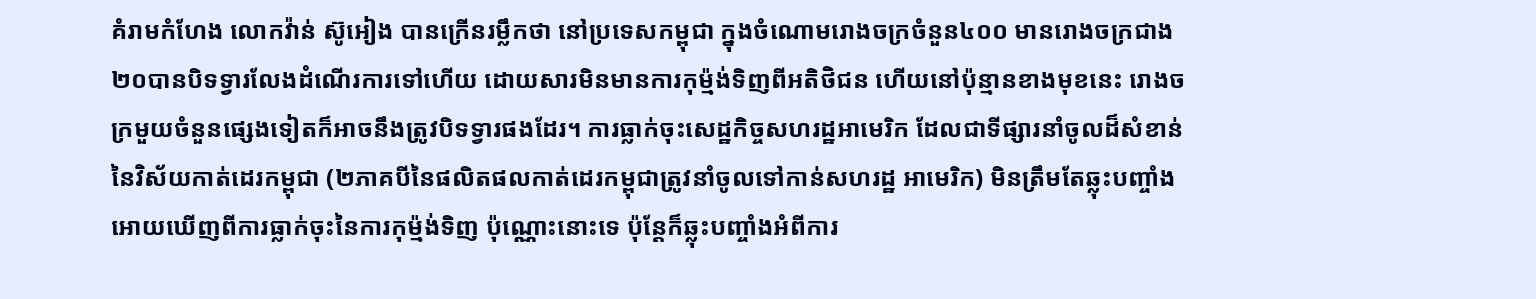គំរាមកំហែង លោកវ៉ាន់ ស៊ូអៀង បានក្រើនរម្លឹកថា នៅប្រទេសកម្ពុជា ក្នុងចំណោមរោងចក្រចំនួន៤០០ មានរោងចក្រជាង២០បានបិទទ្វារលែងដំណើរការទៅហើយ ដោយសារមិនមានការកុម្ម៉ង់ទិញពីអតិថិជន ហើយនៅប៉ុន្មានខាងមុខនេះ រោងចក្រមួយចំនួនផ្សេងទៀតក៏អាចនឹងត្រូវបិទទ្វារផងដែរ។ ការធ្លាក់ចុះសេដ្ឋកិច្ចសហរដ្ឋអាមេរិក ដែលជាទីផ្សារនាំចូលដ៏សំខាន់នៃវិស័យកាត់ដេរកម្ពុជា (២ភាគបីនៃផលិតផលកាត់ដេរកម្ពុជាត្រូវនាំចូលទៅកាន់សហរដ្ឋ អាមេរិក) មិនត្រឹមតែឆ្លុះបញ្ចាំងអោយឃើញពីការធ្លាក់ចុះនៃការកុម្ម៉ង់ទិញ ប៉ុណ្ណោះនោះទេ ប៉ុន្តែក៏ឆ្លុះបញ្ចាំងអំពីការ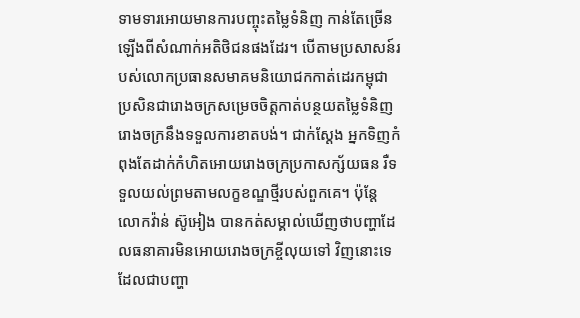ទាមទារអោយមានការបញ្ចុះតម្លៃទំនិញ កាន់តែច្រើនឡើងពីសំណាក់អតិថិជនផងដែរ។ បើតាមប្រសាសន៍របស់លោកប្រធានសមាគមនិយោជកកាត់ដេរកម្ពុជា ប្រសិនជារោងចក្រសម្រេចចិត្តកាត់បន្ថយតម្លៃទំនិញ រោងចក្រនឹងទទួលការខាតបង់។ ជាក់ស្តែង អ្នកទិញកំពុងតែដាក់កំហិតអោយរោងចក្រប្រកាសក្ស័យធន រឺទទួលយល់ព្រមតាមលក្ខខណ្ឌថ្មីរបស់ពួកគេ។ ប៉ុន្តែ លោកវ៉ាន់ ស៊ូអៀង បានកត់សម្គាល់ឃើញថាបញ្ហាដែលធនាគារមិនអោយរោងចក្រខ្ចីលុយទៅ វិញនោះទេ ដែលជាបញ្ហា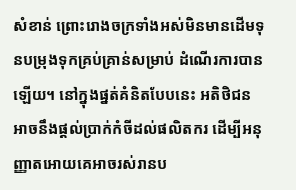សំខាន់ ព្រោះរោងចក្រទាំងអស់មិនមានដើមទុនបម្រុងទុកគ្រប់គ្រាន់សម្រាប់ ដំណើរការបានឡើយ។ នៅក្នុងផ្នត់គំនិតបែបនេះ អតិថិជនអាចនឹងផ្តល់ប្រាក់កំចីដល់ផលិតករ ដើម្បីអនុញ្ញាតអោយគេអាចរស់រានប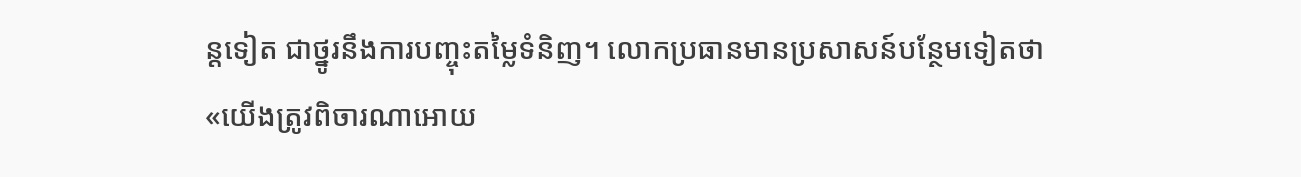ន្តទៀត ជាថ្នូរនឹងការបញ្ចុះតម្លៃទំនិញ។ លោកប្រធានមានប្រសាសន៍បន្ថែមទៀតថា «យើងត្រូវពិចារណាអោយ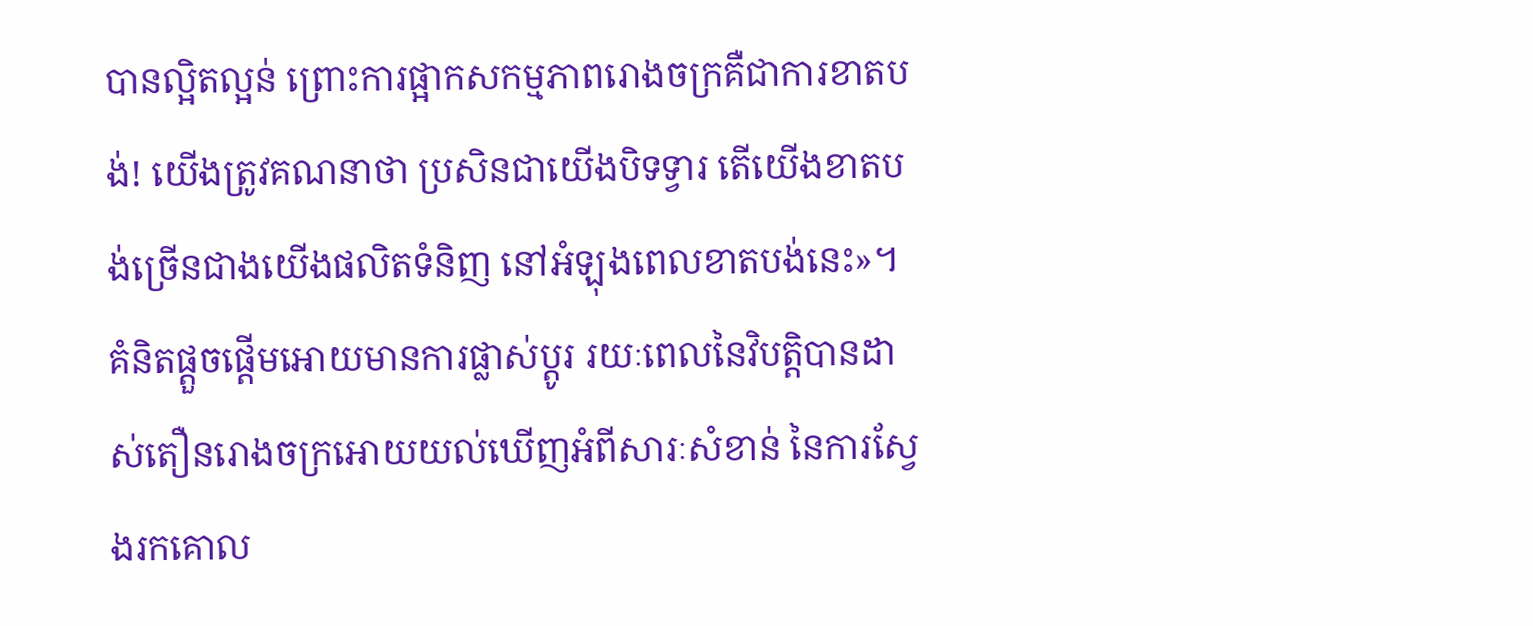បានល្អិតល្អន់ ព្រោះការផ្អាកសកម្មភាពរោងចក្រគឺជាការខាតបង់! យើងត្រូវគណនាថា ប្រសិនជាយើងបិទទ្វារ តើយើងខាតបង់ច្រើនជាងយើងផលិតទំនិញ នៅអំឡុងពេលខាតបង់នេះ»។ គំនិតផ្តួចផ្តើមអោយមានការផ្លាស់ប្តូរ រយៈពេលនៃវិបត្តិបានដាស់តឿនរោងចក្រអោយយល់ឃើញអំពីសារៈសំខាន់ នៃការស្វែងរកគោល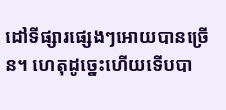ដៅទីផ្សារផ្សេងៗអោយបានច្រើន។ ហេតុដូច្នេះហើយទើបបា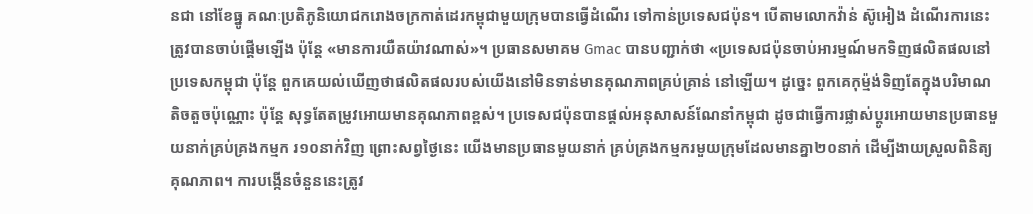នជា នៅខែធ្នូ គណៈប្រតិភូនិយោជករោងចក្រកាត់ដេរកម្ពុជាមួយក្រុមបានធ្វើដំណើរ ទៅកាន់ប្រទេសជប៉ុន។ បើតាមលោកវ៉ាន់ ស៊ូអៀង ដំណើរការនេះត្រូវបានចាប់ផ្តើមឡើង ប៉ុន្តែ «មានការយឺតយ៉ាវណាស់»។ ប្រធានសមាគម Gmac បានបញ្ជាក់ថា «ប្រទេសជប៉ុនចាប់អារម្មណ៍មកទិញផលិតផលនៅប្រទេសកម្ពុជា ប៉ុន្តែ ពួកគេយល់ឃើញថាផលិតផលរបស់យើងនៅមិនទាន់មានគុណភាពគ្រប់គ្រាន់ នៅឡើយ។ ដូច្នេះ ពួកគេកុម្ម៉ង់ទិញតែក្នុងបរិមាណតិចតួចប៉ុណ្ណោះ ប៉ុន្តែ សុទ្ធតែតម្រូវអោយមានគុណភាពខ្ពស់។ ប្រទេសជប៉ុនបានផ្តល់អនុសាសន៍ណែនាំកម្ពុជា ដូចជាធ្វើការផ្លាស់ប្តូរអោយមានប្រធានមួយនាក់គ្រប់គ្រងកម្មក រ១០នាក់វិញ ព្រោះសព្វថ្ងៃនេះ យើងមានប្រធានមួយនាក់ គ្រប់គ្រងកម្មករមួយក្រុមដែលមានគ្នា២០នាក់ ដើម្បីងាយស្រួលពិនិត្យគុណភាព។ ការបង្កើនចំនួននេះត្រូវ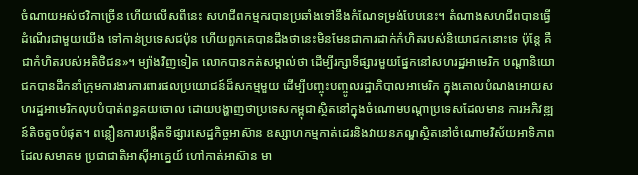ចំណាយអស់ថវិកាច្រើន ហើយលើសពីនេះ សហជីពកម្មករបានប្រឆាំងទៅនឹងកំណែទម្រង់បែបនេះ។ តំណាងសហជីពបានធ្វើដំណើរជាមួយយើង ទៅកាន់ប្រទេសជប៉ុន ហើយពួកគេបានដឹងថានេះមិនមែនជាការដាក់កំហិតរបស់និយោជកនោះទេ ប៉ុន្តែ គឺជាកំហិតរបស់អតិថិជន»។ ម្យ៉ាងវិញទៀត លោកបានកត់សម្គាល់ថា ដើម្បីរក្សាទីផ្សារមួយផ្នែកនៅសហរដ្ឋអាមេរិក បណ្តានិយោជកបានដឹកនាំក្រុមការងារការពារផលប្រយោជន៍ដ៏សកម្មមួយ ដើម្បីបញ្ចុះបញ្ចូលរដ្ឋាភិបាលអាមេរិក ក្នុងគោលបំណងអោយសហរដ្ឋអាមេរិកលុបបំបាត់ពន្ធគយចោល ដោយបង្ហាញថាប្រទេសកម្ពុជាស្ថិតនៅក្នុងចំណោមបណ្តាប្រទេសដែលមាន ការអភិវឌ្ឍន៍តិចតួចបំផុត។ ពន្លឿនការបង្កើតទីផ្សារសេដ្ឋកិច្ចអាស៊ាន ឧស្សាហកម្មកាត់ដេរនិងវាយនភណ្ឌស្ថិតនៅចំណោមវិស័យអាទិភាពដែលសមាគម ប្រជាជាតិអាស៊ីអាគ្នេយ៍ ហៅកាត់អាស៊ាន មា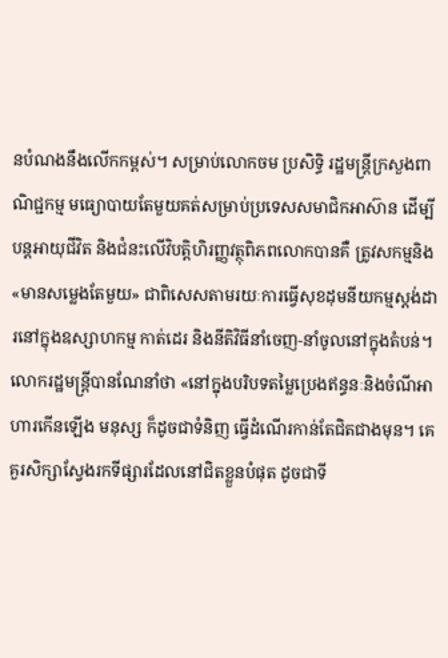នបំណងនឹងលើកកម្ពស់។ សម្រាប់លោកចម ប្រសិទ្ធិ រដ្ឋមន្រ្តីក្រសួងពាណិជ្ជកម្ម មធ្យោបាយតែមួយគត់សម្រាប់ប្រទេសសមាជិកអាស៊ាន ដើម្បីបន្តអាយុជីវិត និងជំនះលើវិបត្តិហិរញ្ញវត្ថុពិភពលោកបានគឺ ត្រូវសកម្មនិង«មានសម្លេងតែមួយ» ជាពិសេសតាមរយៈការធ្វើសុខដុមនីយកម្មស្តង់ដារនៅក្នុងឧស្សាហកម្ម កាត់ដេរ និងនីតិវិធីនាំចេញ-នាំចូលនៅក្នុងតំបន់។ លោករដ្ឋមន្រ្តីបានណែនាំថា «នៅក្នុងបរិបទតម្លៃប្រេងឥន្ធនៈនិងចំណីអាហារកើនឡើង មនុស្ស ក៏ដូចជាទំនិញ ធ្វើដំណើរកាន់តែជិតជាងមុន។ គេគួរសិក្សាស្វែងរកទីផ្សារដែលនៅជិតខ្លួនបំផុត ដូចជាទី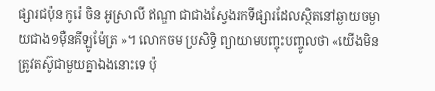ផ្សារជប៉ុន កូរ៉េ ចិន អូស្រាលី ឥណ្ឌា ជាជាងស្វែងរកទីផ្សារដែលស្ថិតនៅឆ្ងាយចម្ងាយជាង១ម៉ឺនគីឡូម៉ែត្រ »។ លោកចម ប្រសិទ្ធិ ព្យាយាមបញ្ចុះបញ្ចូលថា «យើងមិនត្រូវតស៊ូជាមួយគ្នាឯងនោះទេ ប៉ុ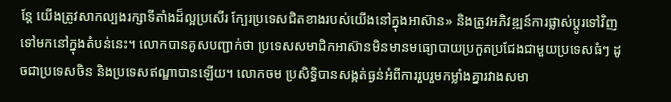ន្តែ យើងត្រូវសាកល្បងរក្សាទីតាំងដ៏ល្អប្រសើរ ក្បែរប្រទេសជិតខាងរបស់យើងនៅក្នុងអាស៊ាន» និងត្រូវអភិវឌ្ឍន៍ការផ្លាស់ប្តូរទៅវិញទៅមកនៅក្នុងតំបន់នេះ។ លោកបានគូសបញ្ជាក់ថា ប្រទេសសមាជិកអាស៊ានមិនមានមធ្យោបាយប្រកួតប្រជែងជាមួយប្រទេសធំៗ ដូចជាប្រទេសចិន និងប្រទេសឥណ្ឌាបានឡើយ។ លោកចម ប្រសិទ្ធិបានសង្កត់ធ្ងន់អំពីការរួបរួមកម្លាំងគ្នារវាងសមា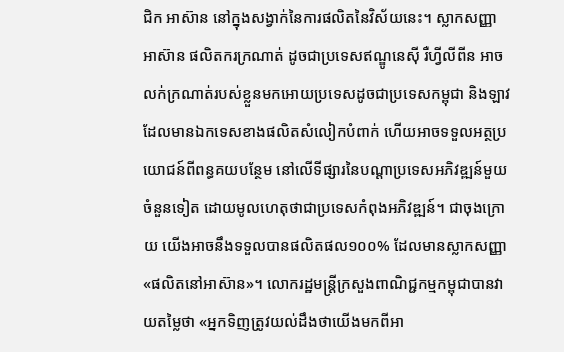ជិក អាស៊ាន នៅក្នុងសង្វាក់នៃការផលិតនៃវិស័យនេះ។ ស្លាកសញ្ញាអាស៊ាន ផលិតករក្រណាត់ ដូចជាប្រទេសឥណ្ឌូនេស៊ី រឺហ្វីលីពីន អាចលក់ក្រណាត់របស់ខ្លួនមកអោយប្រទេសដូចជាប្រទេសកម្ពុជា និងឡាវ ដែលមានឯកទេសខាងផលិតសំលៀកបំពាក់ ហើយអាចទទួលអត្ថប្រយោជន៍ពីពន្ធគយបន្ថែម នៅលើទីផ្សារនៃបណ្តាប្រទេសអភិវឌ្ឍន៍មួយចំនួនទៀត ដោយមូលហេតុថាជាប្រទេសកំពុងអភិវឌ្ឍន៍។ ជាចុងក្រោយ យើងអាចនឹងទទួលបានផលិតផល១០០% ដែលមានស្លាកសញ្ញា «ផលិតនៅអាស៊ាន»។ លោករដ្ឋមន្រ្តីក្រសួងពាណិជ្ជកម្មកម្ពុជាបានវាយតម្លៃថា «អ្នកទិញត្រូវយល់ដឹងថាយើងមកពីអា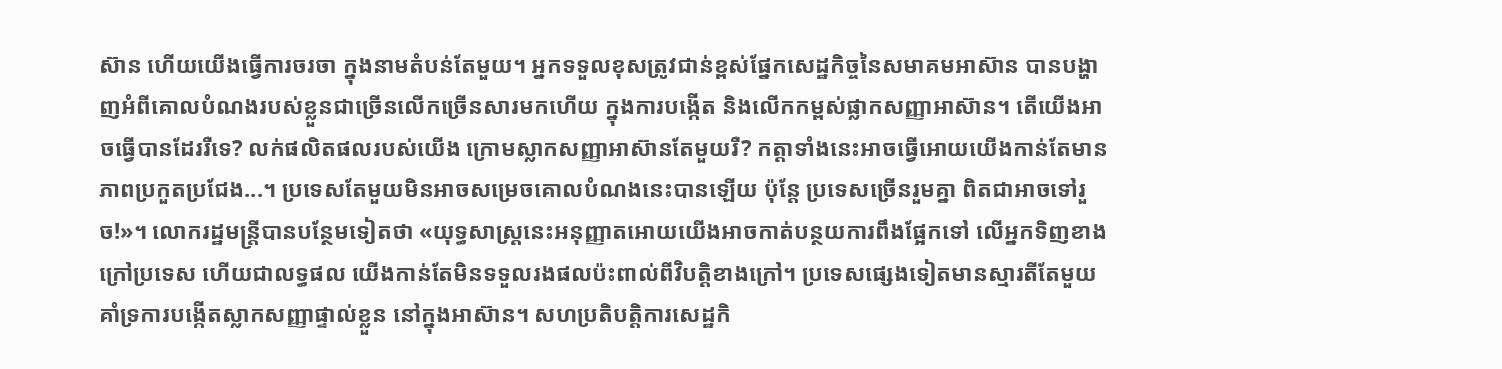ស៊ាន ហើយយើងធ្វើការចរចា ក្នុងនាមតំបន់តែមួយ។ អ្នកទទួលខុសត្រូវជាន់ខ្ពស់ផ្នែកសេដ្ឋកិច្ចនៃសមាគមអាស៊ាន បានបង្ហាញអំពីគោលបំណងរបស់ខ្លួនជាច្រើនលើកច្រើនសារមកហើយ ក្នុងការបង្កើត និងលើកកម្ពស់ផ្លាកសញ្ញាអាស៊ាន។ តើយើងអាចធ្វើបានដែររឺទេ? លក់ផលិតផលរបស់យើង ក្រោមស្លាកសញ្ញាអាស៊ានតែមួយរឺ? កត្តាទាំងនេះអាចធ្វើអោយយើងកាន់តែមានភាពប្រកួតប្រជែង...។ ប្រទេសតែមួយមិនអាចសម្រេចគោលបំណងនេះបានឡើយ ប៉ុន្តែ ប្រទេសច្រើនរួមគ្នា ពិតជាអាចទៅរួច!»។ លោករដ្ឋមន្រ្តីបានបន្ថែមទៀតថា «យុទ្ធសាស្រ្តនេះអនុញ្ញាតអោយយើងអាចកាត់បន្ថយការពឹងផ្អែកទៅ លើអ្នកទិញខាងក្រៅប្រទេស ហើយជាលទ្ធផល យើងកាន់តែមិនទទួលរងផលប៉ះពាល់ពីវិបត្តិខាងក្រៅ។ ប្រទេសផ្សេងទៀតមានស្មារតីតែមួយ គាំទ្រការបង្កើតស្លាកសញ្ញាផ្ទាល់ខ្លួន នៅក្នុងអាស៊ាន។ សហប្រតិបត្តិការសេដ្ឋកិ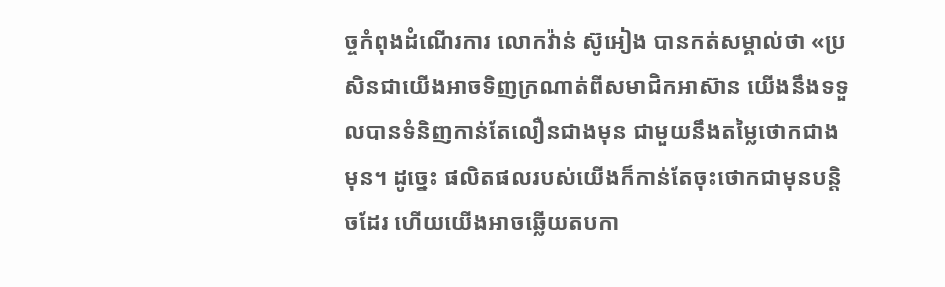ច្ចកំពុងដំណើរការ លោកវ៉ាន់ ស៊ូអៀង បានកត់សម្គាល់ថា «ប្រសិនជាយើងអាចទិញក្រណាត់ពីសមាជិកអាស៊ាន យើងនឹងទទួលបានទំនិញកាន់តែលឿនជាងមុន ជាមួយនឹងតម្លៃថោកជាងមុន។ ដូច្នេះ ផលិតផលរបស់យើងក៏កាន់តែចុះថោកជាមុនបន្តិចដែរ ហើយយើងអាចឆ្លើយតបកា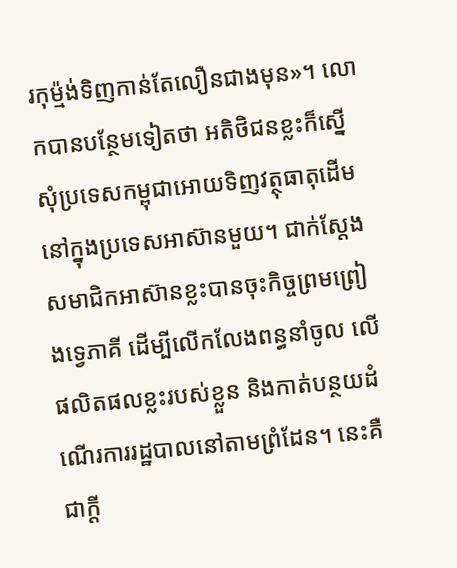រកុម្ម៉ង់ទិញកាន់តែលឿនជាងមុន»។ លោកបានបន្ថែមទៀតថា អតិថិជនខ្លះក៏ស្នើសុំប្រទេសកម្ពុជាអោយទិញវត្ថុធាតុដើម នៅក្នុងប្រទេសអាស៊ានមួយ។ ជាក់ស្តែង សមាជិកអាស៊ានខ្លះបានចុះកិច្ចព្រមព្រៀងទ្វេភាគី ដើម្បីលើកលែងពន្ធនាំចូល លើផលិតផលខ្លះរបស់ខ្លួន និងកាត់បន្ថយដំណើរការរដ្ឋបាលនៅតាមព្រំដែន។ នេះគឺជាក្តី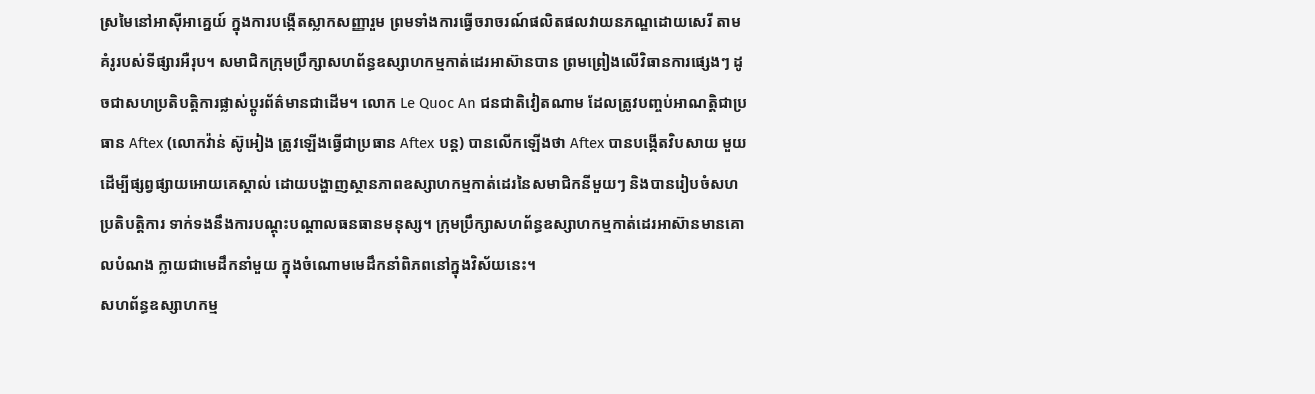ស្រមៃនៅអាស៊ីអាគ្នេយ៍ ក្នុងការបង្កើតស្លាកសញ្ញារួម ព្រមទាំងការធ្វើចរាចរណ៍ផលិតផលវាយនភណ្ឌដោយសេរី តាមគំរូរបស់ទីផ្សារអឺរុប។ សមាជិកក្រុមប្រឹក្សាសហព័ន្ធឧស្សាហកម្មកាត់ដេរអាស៊ានបាន ព្រមព្រៀងលើវិធានការផ្សេងៗ ដូចជាសហប្រតិបត្តិការផ្លាស់ប្តូរព័ត៌មានជាដើម។ លោក Le Quoc An ជនជាតិវៀតណាម ដែលត្រូវបញ្ចប់អាណត្តិជាប្រធាន Aftex (លោកវ៉ាន់ ស៊ូអៀង ត្រូវឡើងធ្វើជាប្រធាន Aftex បន្ត) បានលើកឡើងថា Aftex បានបង្កើតវិបសាយ មួយ ដើម្បីផ្សព្វផ្សាយអោយគេស្គាល់ ដោយបង្ហាញស្ថានភាពឧស្សាហកម្មកាត់ដេរនៃសមាជិកនីមួយៗ និងបានរៀបចំសហប្រតិបត្តិការ ទាក់ទងនឹងការបណ្តុះបណ្តាលធនធានមនុស្ស។ ក្រុមប្រឹក្សាសហព័ន្ធឧស្សាហកម្មកាត់ដេរអាស៊ានមានគោលបំណង ក្លាយជាមេដឹកនាំមួយ ក្នុងចំណោមមេដឹកនាំពិភពនៅក្នុងវិស័យនេះ។
សហព័ន្ធឧស្សាហកម្ម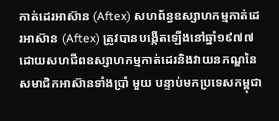កាត់ដេរអាស៊ាន (Aftex) សហព័ន្ធឧស្សាហកម្មកាត់ដេរអាស៊ាន (Aftex) ត្រូវបានបង្កើតឡើងនៅឆ្នាំ១៩៧៧ ដោយសហជីពឧស្សាហកម្មកាត់ដេរនិងវាយនភណ្ឌនៃសមាជិកអាស៊ានទាំងប្រាំ មួយ បន្ទាប់មកប្រទេសកម្ពុជា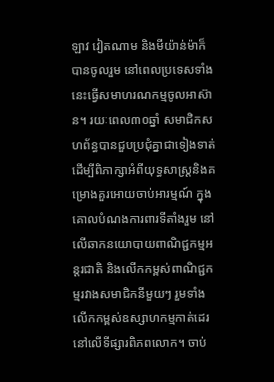ឡាវ វៀតណាម និងមីយ៉ាន់ម៉ាក៏បានចូលរួម នៅពេលប្រទេសទាំងនេះធ្វើសមាហរណកម្មចូលអាស៊ាន។ រយៈពេល៣០ឆ្នាំ សមាជិកសហព័ន្ធបានជួបប្រជុំគ្នាជាទៀងទាត់ ដើម្បីពិភាក្សាអំពីយុទ្ធសាស្រ្តនិងគម្រោងគួរអោយចាប់អារម្មណ៍ ក្នុងគោលបំណងការពារទីតាំងរួម នៅលើឆាកនយោបាយពាណិជ្ជកម្មអន្តរជាតិ និងលើកកម្ពស់ពាណិជ្ជកម្មរវាងសមាជិកនីមួយៗ រួមទាំងលើកកម្ពស់ឧស្សាហកម្មកាត់ដេរនៅលើទីផ្សារពិភពលោក។ ចាប់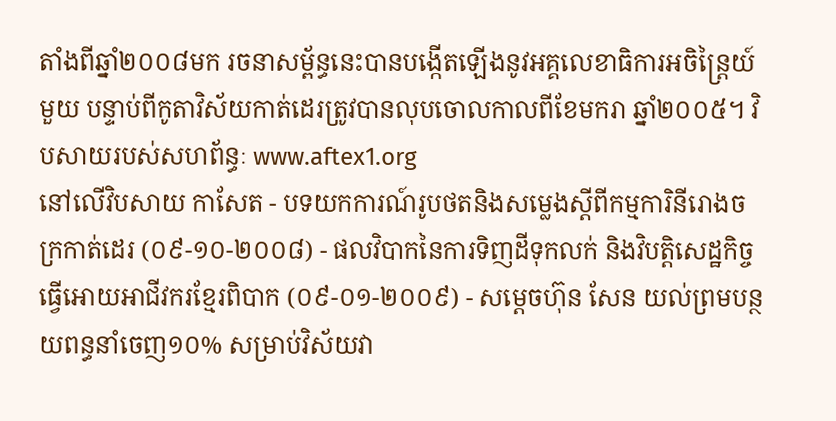តាំងពីឆ្នាំ២០០៨មក រចនាសម្ព័ន្ធនេះបានបង្កើតឡើងនូវអគ្គលេខាធិការអចិន្រ្តៃយ៍មួយ បន្ទាប់ពីកូតាវិស័យកាត់ដេរត្រូវបានលុបចោលកាលពីខែមករា ឆ្នាំ២០០៥។ វិបសាយរបស់សហព័ន្ធៈ www.aftex1.org
នៅលើវិបសាយ កាសែត - បទយកការណ៍រូបថតនិងសម្លេងស្តីពីកម្មការិនីរោងចក្រកាត់ដេរ (០៩-១០-២០០៨) - ផលវិបាកនៃការទិញដីទុកលក់ និងវិបត្តិសេដ្ឋកិច្ចធ្វើអោយអាជីវករខ្មែរពិបាក (០៩-០១-២០០៩) - សម្តេចហ៊ុន សែន យល់ព្រមបន្ថយពន្ធនាំចេញ១០% សម្រាប់វិស័យវា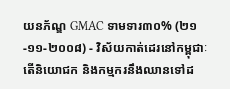យនភ័ណ្ឌ GMAC ទាមទារ៣០% (២១-១១-២០០៨) - វិស័យកាត់ដេរនៅកម្ពុជាៈ តើនិយោជក និងកម្មករនឹងឈានទៅដ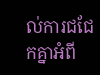ល់ការជជែកគ្នាអំពី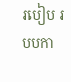របៀប របបកា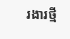រងារថ្មី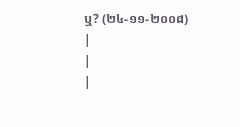ឬ? (២៤-១១-២០០៨)
|
|
|